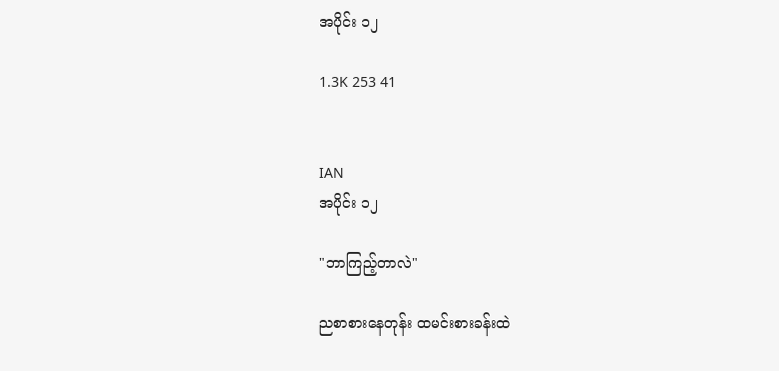အပိုင်း ၁၂

1.3K 253 41


IAN
အပိုင်း ၁၂

"ဘာကြည့်တာလဲ"

ညစာစားနေတုန်း ထမင်းစားခန်းထဲ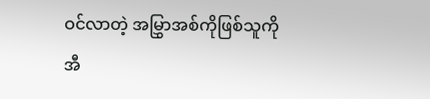ဝင်လာတဲ့ အမြွှာအစ်ကိုဖြစ်သူကို အီ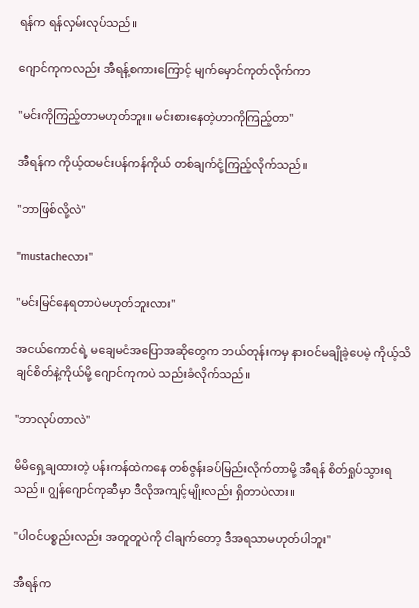ရန်က ရန်လှမ်းလုပ်သည်။

ဂျောင်ကုကလည်း အီရန့်စကားကြောင့် မျက်မှောင်ကုတ်လိုက်ကာ

"မင်းကိုကြည့်တာမဟုတ်ဘူး။ မင်းစားနေတဲ့ဟာကိုကြည့်တာ"

အီရန်က ကိုယ့်ထမင်းပန်ကန်ကိုယ် တစ်ချက်ငုံ့ကြည့်လိုက်သည်။

"ဘာဖြစ်လို့လဲ"

"mustacheလား"

"မင်းမြင်နေရတာပဲမဟုတ်ဘူးလား"

အငယ်ကောင်ရဲ့ မချေမငံအပြောအဆိုတွေက ဘယ်တုန်းကမှ နားဝင်မချိုခဲ့ပေမဲ့ ကိုယ့်သိချင်စိတ်နဲ့ကိုယ်မို့ ဂျောင်ကုကပဲ သည်းခံလိုက်သည်။

"ဘာလုပ်တာလဲ"

မိမိရှေ့ချထားတဲ့ ပန်းကန်ထဲကနေ တစ်ဇွန်းခပ်မြည်းလိုက်တာမို့ အီရန် စိတ်ရှုပ်သွားရသည်။ ဂျွန်ဂျောင်ကုဆီမှာ ဒီလိုအကျင့်မျိုးလည်း ရှိတာပဲလား။

"ပါဝင်ပစ္စည်းလည်း အတူတူပဲကို ငါချက်တော့ ဒီအရသာမဟုတ်ပါဘူး"

အီရန်က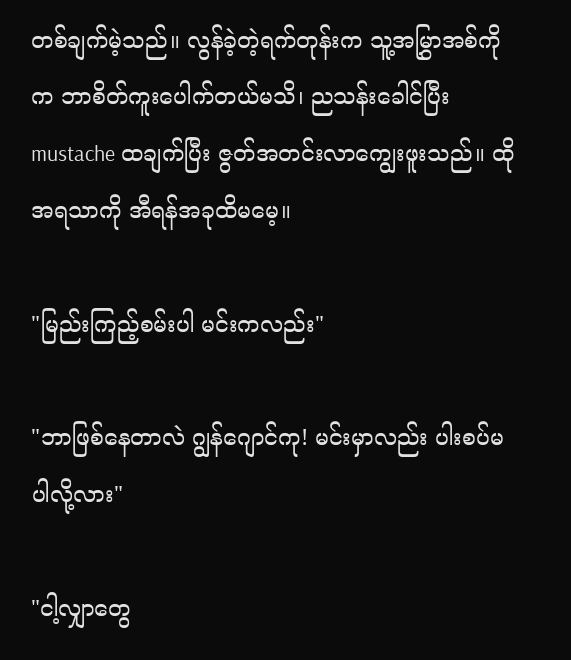တစ်ချက်မဲ့သည်။ လွန်ခဲ့တဲ့ရက်တုန်းက သူ့အမြွှာအစ်ကိုက ဘာစိတ်ကူးပေါက်တယ်မသိ၊ ညသန်းခေါင်ပြီး mustache ထချက်ပြီး ဇွတ်အတင်းလာကျွေးဖူးသည်။ ထိုအရသာကို အီရန်အခုထိမမေ့။

"မြည်းကြည့်စမ်းပါ မင်းကလည်း"

"ဘာဖြစ်နေတာလဲ ဂျွန်ဂျောင်ကု! မင်းမှာလည်း ပါးစပ်မပါလို့လား"

"ငါ့လျှာတွေ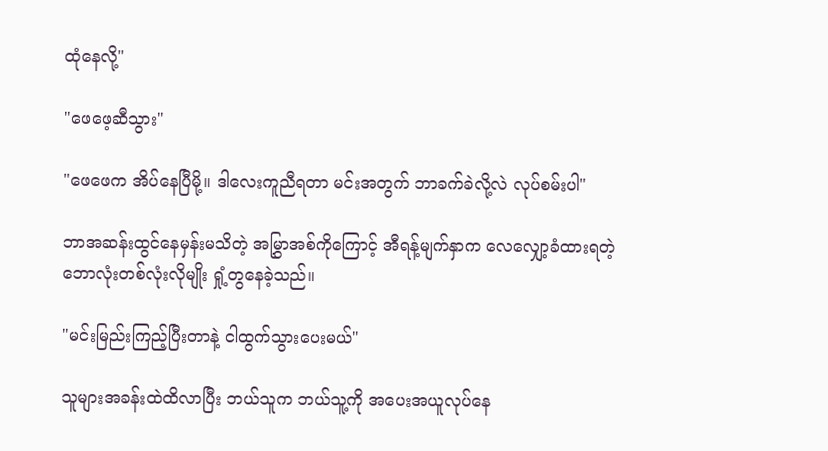ထုံနေလို့"

"ဖေဖေ့ဆီသွား"

"ဖေဖေက အိပ်နေပြီမို့။ ဒါလေးကူညီရတာ မင်းအတွက် ဘာခက်ခဲလို့လဲ လုပ်စမ်းပါ"

ဘာအဆန်းထွင်နေမှန်းမသိတဲ့ အမြွှာအစ်ကိုကြောင့် အီရန့်မျက်နှာက လေလျှော့ခံထားရတဲ့ ဘောလုံးတစ်လုံးလိုမျိုး ရှုံ့တွနေခဲ့သည်။

"မင်းမြည်းကြည့်ပြီးတာနဲ့ ငါထွက်သွားပေးမယ်"

သူများအခန်းထဲထိလာပြီး ဘယ်သူက ဘယ်သူ့ကို အပေးအယူလုပ်နေ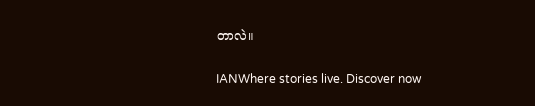တာလဲ။

IANWhere stories live. Discover now